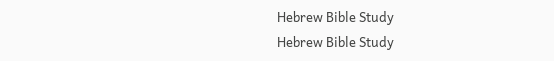Hebrew Bible Study
Hebrew Bible Study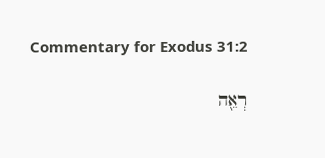Commentary for Exodus 31:2

רְאֵ֖ה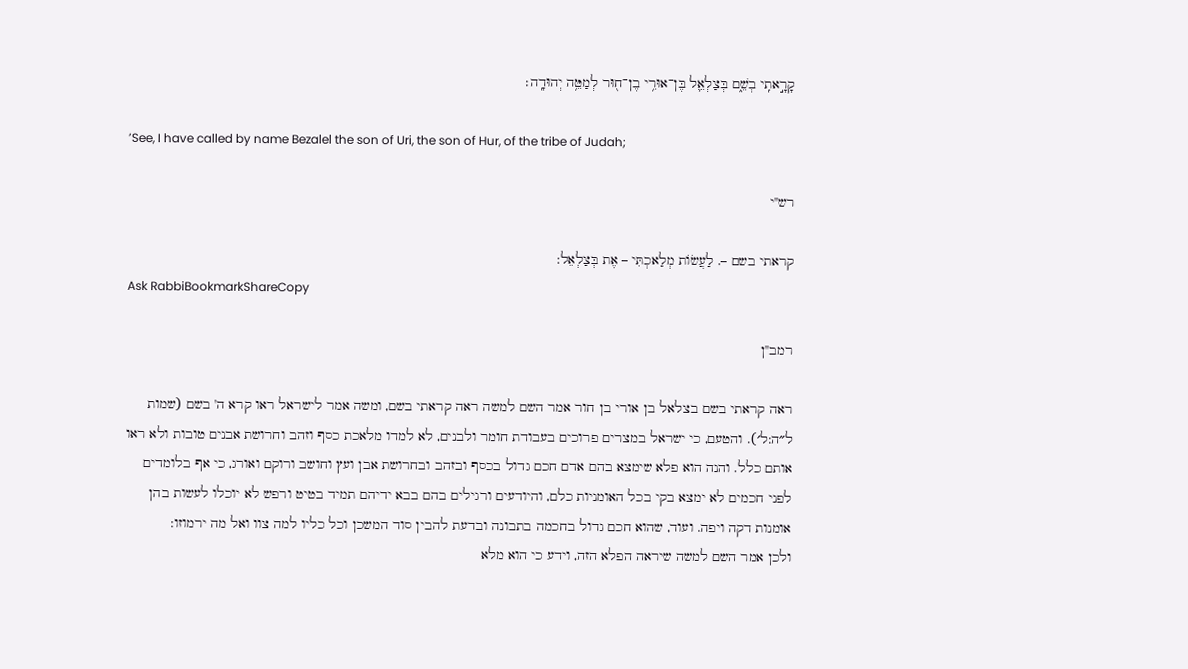קָרָ֣אתִֽי בְשֵׁ֑ם בְּצַלְאֵ֛ל בֶּן־אוּרִ֥י בֶן־ח֖וּר לְמַטֵּ֥ה יְהוּדָֽה׃

’See, I have called by name Bezalel the son of Uri, the son of Hur, of the tribe of Judah;

רש"י

קראתי בשם –. לַעֲשׂוֹת מְלַאכְתִּי – אֶת בְּצַלְאֵל:
Ask RabbiBookmarkShareCopy

רמב"ן

ראה קראתי בשם בצלאל בן אורי בן חור אמר השם למשה ראה קראתי בשם, ומשה אמר לישראל ראו קרא ה' בשם (שמות ל״ה:ל׳). והטעם, כי ישראל במצרים פרוכים בעבודת חומר ולבנים, לא למדו מלאכת כסף וזהב וחרושת אבנים טובות ולא ראו אותם כלל. והנה הוא פלא שימצא בהם אדם חכם גדול בכסף ובזהב ובחרושת אבן ועץ וחושב ורוקם ואורג, כי אף בלומדים לפני חכמים לא ימצא בקי בכל האומניות כלם, והיודעים ורגילים בהם בבא ידיהם תמיד בטיט ורפש לא יוכלו לעשות בהן אומנות דקה ויפה. ועוד, שהוא חכם גדול בחכמה בתבונה ובדעת להבין סוד המשכן וכל כליו למה צוו ואל מה ירמוזו:
ולכן אמר השם למשה שיראה הפלא הזה, וידע כי הוא מלא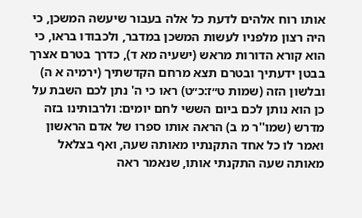אותו רוח אלהים לדעת כל אלה בעבור שיעשה המשכן, כי היה רצון מלפניו לעשות המשכן במדבר, ולכבודו בראו, כי הוא קורא הדורות מראש (ישעיה מא ד), כדרך בטרם אצרך בבטן ידעתיך ובטרם תצא מרחם הקדשתיך (ירמיה א ה) ובלשון הזה (שמות ט״ז:כ״ט) ראו כי ה' נתן לכם השבת על כן הוא נותן לכם ביום הששי לחם יומים: ולרבותינו בזה מדרש (שמו''ר מ ב) הראה אותו ספרו של אדם הראשון ואמר לו כל אחד התקנתיו מאותה שעה, ואף בצלאל מאותה שעה התקנתי אותו, שנאמר ראה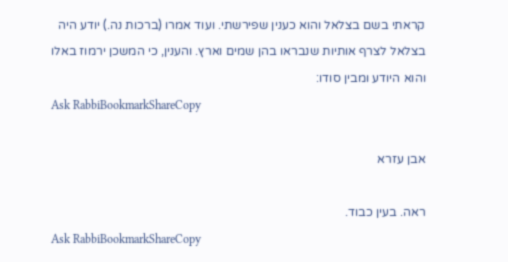קראתי בשם בצלאל והוא כענין שפירשתי. ועוד אמרו (ברכות נה.) יודע היה בצלאל לצרף אותיות שנבראו בהן שמים וארץ. והענין, כי המשכן ירמוז באלו והוא היודע ומבין סודו:
Ask RabbiBookmarkShareCopy

אבן עזרא

ראה. בעין כבוד.
Ask RabbiBookmarkShareCopy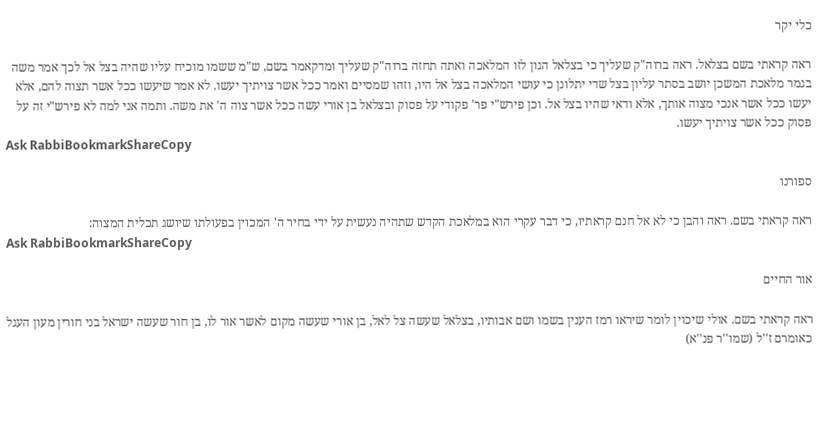כלי יקר

ראה קראתי בשם בצלאל. ראה ברוה"ק שעליך כי בצלאל הגון לזו המלאכה ואתה תחזה ברוה"ק שעליך ומדקאמר בשם, ש"מ ששמו מוכיח עליו שהיה בצל אל לכך אמר משה בגמר מלאכת המשכן יושב בסתר עליון בצל שדי יתלונן כי עושי המלאכה בצל אל היו, וזהו שמסיים ואמר ככל אשר צויתיך יעשו. לא אמר שיעשו ככל אשר תצוה להם, אלא יעשו ככל אשר אנכי מצוה אותך, אלא ודאי שהיו בצל אל. וכן פירש"י פר' פקודי על פסוק ובצלאל בן אורי עשה ככל אשר צוה ה' את משה. ותמה אני למה לא פירש"י זה על פסוק ככל אשר צויתיך יעשו.
Ask RabbiBookmarkShareCopy

ספורנו

ראה קראתי בשם. ראה והבן כי לא אל חנם קראתיו, כי דבר עקרי הוא במלאכת הקדש שתהיה נעשית על ידי בחיר ה' המכוין בפעולתו שיושג תכלית המצוה:
Ask RabbiBookmarkShareCopy

אור החיים

ראה קראתי בשם. אולי שיכוין לומר שיראו רמז הענין בשמו ושם אבותיו, בצלאל שעשה צל לאל, בן אורי שעשה מקום לאשר אור לו, בן חור שעשה ישראל בני חורין מעון העגל כאומרם ז''ל (שמו''ר פנ''א)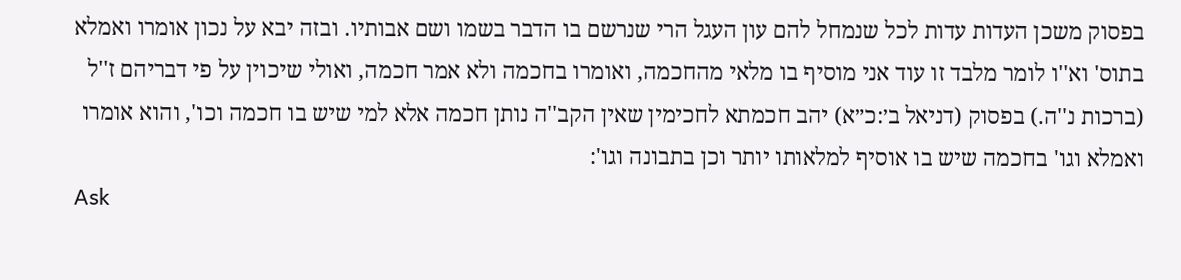בפסוק משכן העדות עדות לכל שנמחל להם עון העגל הרי שנרשם בו הדבר בשמו ושם אבותיו. ובזה יבא על נכון אומרו ואמלא בתוס' וא''ו לומר מלבד זו עוד אני מוסיף בו מלאי מהחכמה, ואומרו בחכמה ולא אמר חכמה, ואולי שיכוין על פי דבריהם ז''ל (ברכות נ''ה.) בפסוק (דניאל ב׳:כ״א) יהב חכמתא לחכימין שאין הקב''ה נותן חכמה אלא למי שיש בו חכמה וכו', והוא אומרו ואמלא וגו' בחכמה שיש בו אוסיף למלאותו יותר וכן בתבונה וגו':
Ask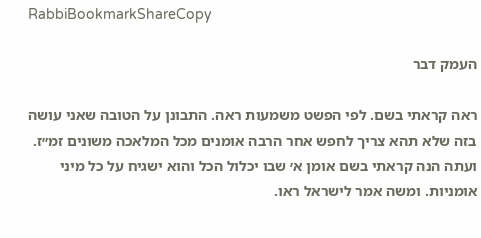RabbiBookmarkShareCopy

העמק דבר

ראה קראתי בשם. לפי הפשט משמעות ראה. התבונן על הטובה שאני עושה בזה שלא תהא צריך לחפש אחר הרבה אומנים מכל המלאכה משונים זמ״ז. ועתה הנה קראתי בשם אומן א׳ שבו יכלול הכל והוא ישגיח על כל מיני אומניות. ומשה אמר לישראל ראו.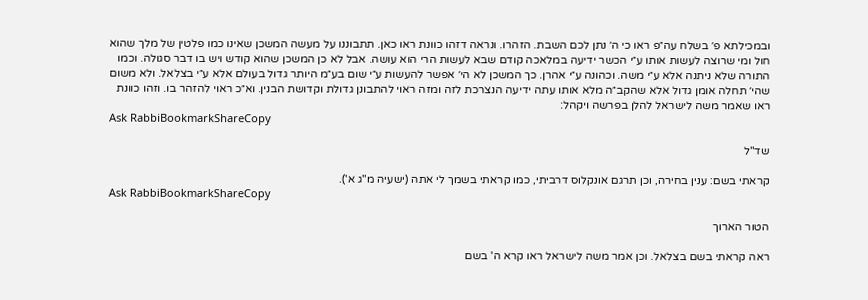ובמכילתא פ׳ בשלח עה״פ ראו כי ה׳ נתן לכם השבת. הזהרו. ונראה דזהו כוונת ראו כאן. תתבוננו על מעשה המשכן שאינו כמו פלטין של מלך שהוא חול ומי שרוצה לעשות אותו ע״י הכשר ידיעה במלאכה קודם שבא לעשות הרי הוא עושה. אבל לא כן המשכן שהוא קודש ויש בו דבר סגולה. וכמו התורה שלא ניתנה אלא ע״י משה. וכהונה ע״י אהרן. כך המשכן לא הי׳ אפשר להעשות ע״י שום בע״מ היותר גדול בעולם אלא ע״י בצלאל. ולא משום שהי׳ תחלה אומן גדול אלא שהקב״ה מלא אותו עתה ידיעה הנצרכת לזה ומזה ראוי להתבונן גדולת וקדושת הבנין. וא״כ ראוי להזהר בו. וזהו כוונת ראו שאמר משה לישראל להלן בפרשה ויקהל:
Ask RabbiBookmarkShareCopy

שד"ל

קראתי בשם: ענין בחירה, וכן תרגם אונקלוס דרביתי, כמו קראתי בשמך לי אתה (ישעיה מ"ג א').
Ask RabbiBookmarkShareCopy

הטור הארוך

ראה קראתי בשם בצלאל. וכן אמר משה לישראל ראו קרא ה' בשם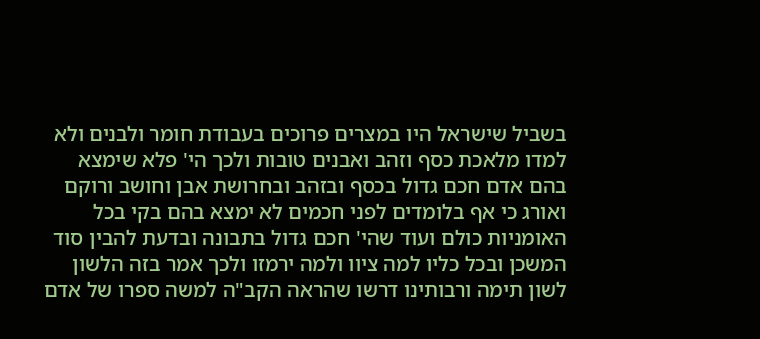בשביל שישראל היו במצרים פרוכים בעבודת חומר ולבנים ולא למדו מלאכת כסף וזהב ואבנים טובות ולכך הי' פלא שימצא בהם אדם חכם גדול בכסף ובזהב ובחרושת אבן וחושב ורוקם ואורג כי אף בלומדים לפני חכמים לא ימצא בהם בקי בכל האומניות כולם ועוד שהי' חכם גדול בתבונה ובדעת להבין סוד המשכן ובכל כליו למה ציוו ולמה ירמזו ולכך אמר בזה הלשון לשון תימה ורבותינו דרשו שהראה הקב"ה למשה ספרו של אדם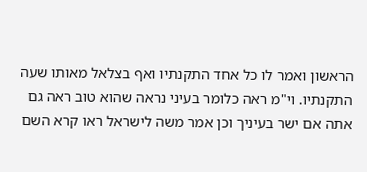הראשון ואמר לו כל אחד התקנתיו ואף בצלאל מאותו שעה התקנתיו. וי"מ ראה כלומר בעיני נראה שהוא טוב ראה גם אתה אם ישר בעיניך וכן אמר משה לישראל ראו קרא השם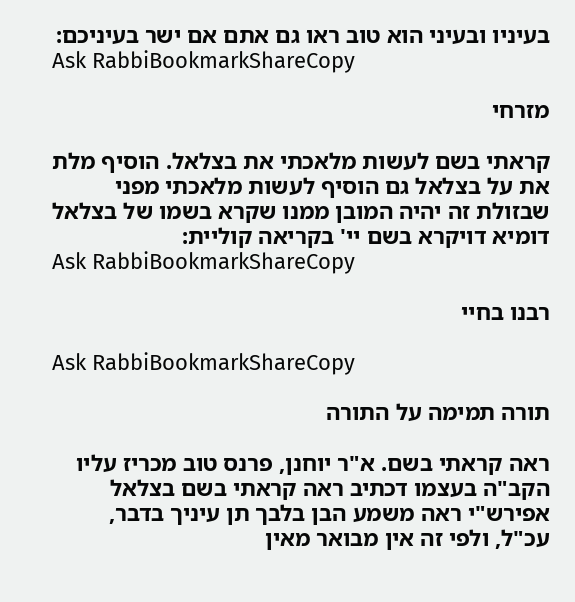בעיניו ובעיני הוא טוב ראו גם אתם אם ישר בעיניכם:
Ask RabbiBookmarkShareCopy

מזרחי

קראתי בשם לעשות מלאכתי את בצלאל. הוסיף מלת את על בצלאל גם הוסיף לעשות מלאכתי מפני שבזולת זה יהיה המובן ממנו שקרא בשמו של בצלאל דומיא דויקרא בשם יי' בקריאה קוליית:
Ask RabbiBookmarkShareCopy

רבנו בחיי

Ask RabbiBookmarkShareCopy

תורה תמימה על התורה

ראה קראתי בשם. א"ר יוחנן, פרנס טוב מכריז עליו הקב"ה בעצמו דכתיב ראה קראתי בשם בצלאל אפירש"י ראה משמע הבן בלבך תן עיניך בדבר, עכ"ל, ולפי זה אין מבואר מאין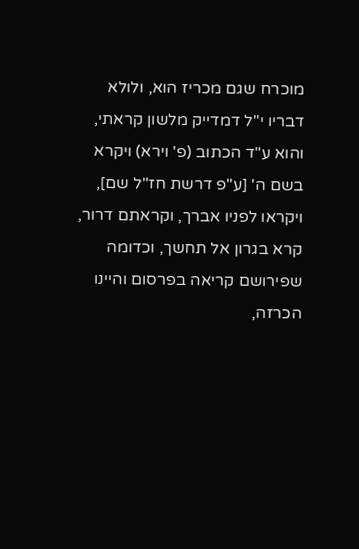מוכרח שגם מכריז הוא, ולולא דבריו י"ל דמדייק מלשון קראתי, והוא ע"ד הכתוב (פ' וירא) ויקרא בשם ה' [ע"פ דרשת חז"ל שם], ויקראו לפניו אברך, וקראתם דרור, קרא בגרון אל תחשך, וכדומה שפירושם קריאה בפרסום והיינו הכרזה,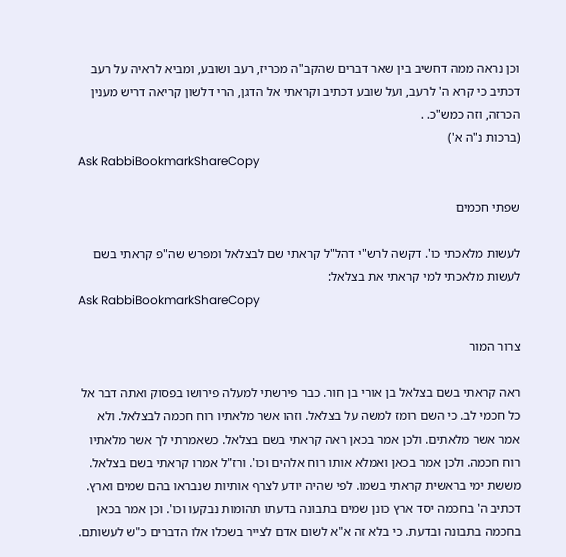וכן נראה ממה דחשיב בין שאר דברים שהקב"ה מכריז, רעב ושובע, ומביא לראיה על רעב דכתיב כי קרא ה' לרעב, ועל שובע דכתיב וקראתי אל הדגן, הרי דלשון קריאה דריש מענין הכרזה, וזה כמש"כ. .
(ברכות נ"ה א')
Ask RabbiBookmarkShareCopy

שפתי חכמים

לעשות מלאכתי כו'. דקשה לרש"י דהל"ל קראתי שם לבצלאל ומפרש שה"פ קראתי בשם לעשות מלאכתי למי קראתי את בצלאל:
Ask RabbiBookmarkShareCopy

צרור המור

ראה קראתי בשם בצלאל בן אורי בן חור. כבר פירשתי למעלה פירושו בפסוק ואתה דבר אל כל חכמי לב. כי השם רומז למשה על בצלאל. וזהו אשר מלאתיו רוח חכמה לבצלאל. ולא אמר אשר מלאתים. ולכן אמר בכאן ראה קראתי בשם בצלאל. כשאמרתי לך אשר מלאתיו רוח חכמה. ולכן אמר בכאן ואמלא אותו רוח אלהים וכו'. ורז"ל אמרו קראתי בשם בצלאל. מששת ימי בראשית קראתי בשמו. לפי שהיה יודע לצרף אותיות שנבראו בהם שמים וארץ. דכתיב ה' בחכמה יסד ארץ כונן שמים בתבונה בדעתו תהומות נבקעו וכו'. וכן אמר בכאן בחכמה בתבונה ובדעת. כי בלא זה א"א לשום אדם לצייר בשכלו אלו הדברים כ"ש לעשותם.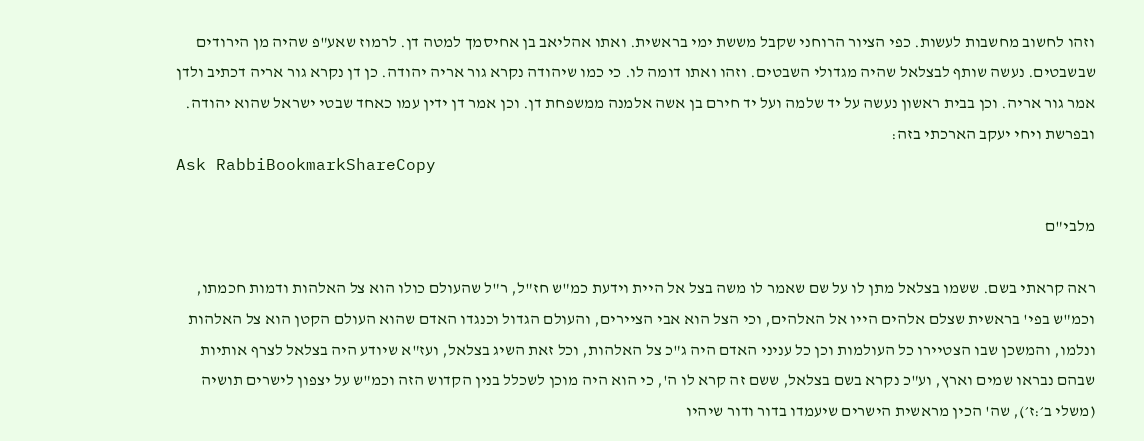וזהו לחשוב מחשבות לעשות. כפי הציור הרוחני שקבל מששת ימי בראשית. ואתו אהליאב בן אחיסמך למטה דן. לרמוז שאע"פ שהיה מן הירודים שבשבטים. נעשה שותף לבצלאל שהיה מגדולי השבטים. וזהו ואתו דומה לו. כי כמו שיהודה נקרא גור אריה יהודה. כן דן נקרא גור אריה דכתיב ולדן אמר גור אריה. וכן בבית ראשון נעשה על יד שלמה ועל יד חירם בן אשה אלמנה ממשפחת דן. וכן אמר דן ידין עמו כאחד שבטי ישראל שהוא יהודה. ובפרשת ויחי יעקב הארכתי בזה:
Ask RabbiBookmarkShareCopy

מלבי"ם

ראה קראתי בשם. ששמו בצלאל מתן לו על שם שאמר לו משה בצל אל היית וידעת כמ"ש חז"ל, ר"ל שהעולם כולו הוא צל האלהות ודמות חכמתו, וכמ"ש בפי' בראשית שצלם אלהים הייו אל האלהים, וכי הצל הוא אבי הציירים, והעולם הגדול וכנגדו האדם שהוא העולם הקטן הוא צל האלהות ונלמו, והמשכן שבו הצטיירו כל העולמות וכן כל עניני האדם היה ג"כ צל האלהות, וכל זאת השיג בצלאל, ועז"א שיודע היה בצלאל לצרף אותיות שבהם נבראו שמים וארץ, וע"כ נקרא בשם בצלאל, ששם זה קרא לו ה', כי הוא היה מוכן לשכלל בנין הקדוש הזה וכמ"ש על יצפון לישרים תושיה (משלי ב׳:ז׳), שה' הכין מראשית הישרים שיעמדו בדור ודור שיהיו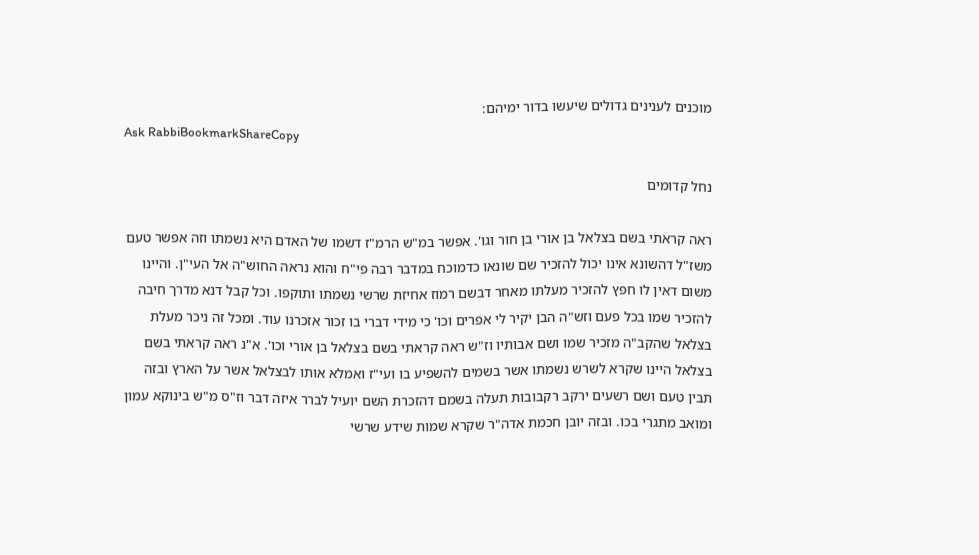מוכנים לענינים גדולים שיעשו בדור ימיהם:
Ask RabbiBookmarkShareCopy

נחל קדומים

ראה קראתי בשם בצלאל בן אורי בן חור וגו'. אפשר במ"ש הרמ"ז דשמו של האדם היא נשמתו וזה אפשר טעם משז"ל דהשונא אינו יכול להזכיר שם שונאו כדמוכח במדבר רבה פי"ח והוא נראה החוש"ה אל העי"ן. והיינו משום דאין לו חפץ להזכיר מעלתו מאחר דבשם רמוז אחיזת שרשי נשמתו ותוקפו. וכל קבל דנא מדרך חיבה להזכיר שמו בכל פעם וזש"ה הבן יקיר לי אפרים וכו' כי מידי דברי בו זכור אזכרנו עוד. ומכל זה ניכר מעלת בצלאל שהקב"ה מזכיר שמו ושם אבותיו וז"ש ראה קראתי בשם בצלאל בן אורי וכו'. א"נ ראה קראתי בשם בצלאל היינו שקרא לשרש נשמתו אשר בשמים להשפיע בו ועי"ז ואמלא אותו לבצלאל אשר על הארץ ובזה תבין טעם ושם רשעים ירקב רקבובות תעלה בשמם דהזכרת השם יועיל לברר איזה דבר וז"ס מ"ש בינוקא עמון ומואב מתגרי בכו. ובזה יובן חכמת אדה"ר שקרא שמות שידע שרשי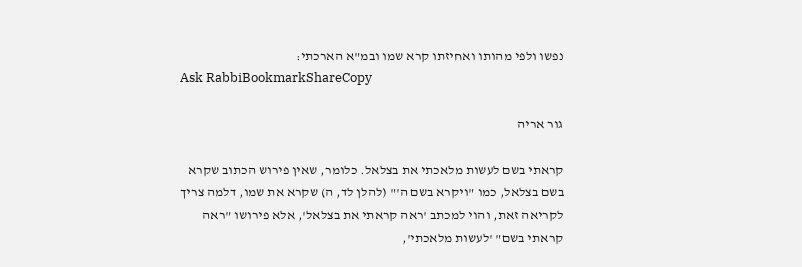נפשו ולפי מהותו ואחיזתו קרא שמו ובמ"א הארכתי:
Ask RabbiBookmarkShareCopy

גור אריה

קראתי בשם לעשות מלאכתי את בצלאל. כלומר, שאין פירוש הכתוב שקרא בשם בצלאל, כמו "ויקרא בשם ה'" (להלן לד, ה) שקרא את שמו, דלמה צריך לקריאה זאת, והוי למכתב 'ראה קראתי את בצלאל', אלא פירושו "ראה קראתי בשם" 'לעשות מלאכתי',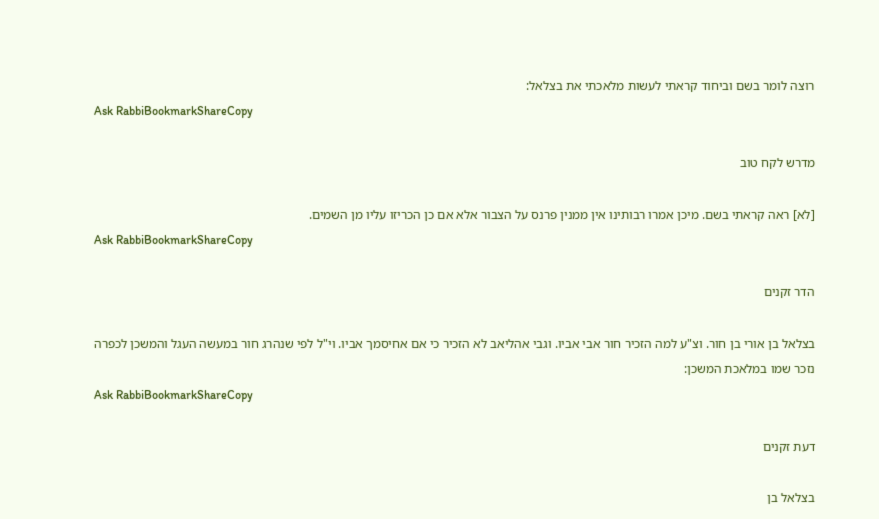רוצה לומר בשם וביחוד קראתי לעשות מלאכתי את בצלאל:
Ask RabbiBookmarkShareCopy

מדרש לקח טוב

[לא] ראה קראתי בשם. מיכן אמרו רבותינו אין ממנין פרנס על הצבור אלא אם כן הכריזו עליו מן השמים.
Ask RabbiBookmarkShareCopy

הדר זקנים

בצלאל בן אורי בן חור. וצ"ע למה הזכיר חור אבי אביו. וגבי אהליאב לא הזכיר כי אם אחיסמך אביו. וי"ל לפי שנהרג חור במעשה העגל והמשכן לכפרה נזכר שמו במלאכת המשכן:
Ask RabbiBookmarkShareCopy

דעת זקנים

בצלאל בן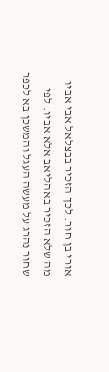אורי בן חור. לכך הזכיר בבצלאל אבי אביו מה שלא הזכיר באהליאב אלא אביו. לפי שחור נהרג על מעשה העגל והמשכן בא לכפר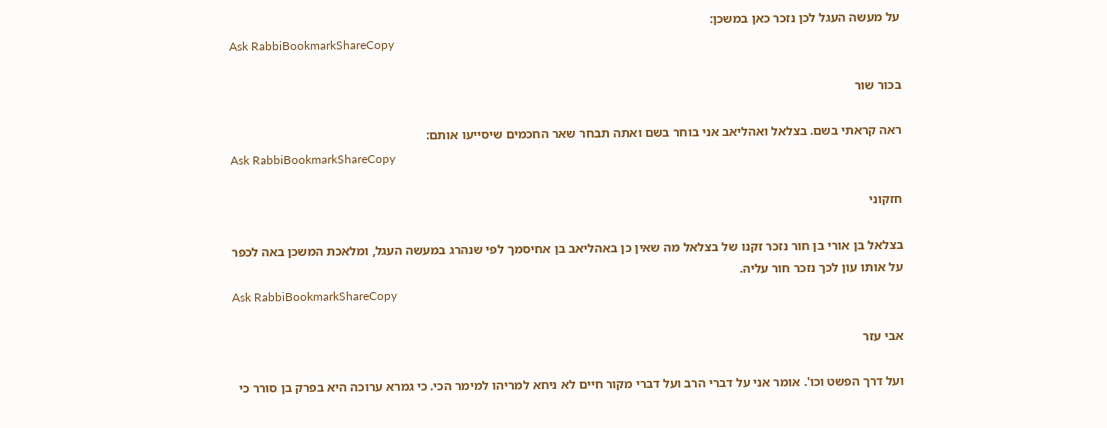על מעשה העגל לכן נזכר כאן במשכן:
Ask RabbiBookmarkShareCopy

בכור שור

ראה קראתי בשם. בצלאל ואהליאב אני בוחר בשם ואתה תבחר שאר החכמים שיסייעו אותם:
Ask RabbiBookmarkShareCopy

חזקוני

בצלאל בן אורי בן חור נזכר זקנו של בצלאל מה שאין כן באהליאב בן אחיסמך לפי שנהרג במעשה העגל, ומלאכת המשכן באה לכפר על אותו עון לכך נזכר חור עליה.
Ask RabbiBookmarkShareCopy

אבי עזר

ועל דרך הפשט וכו'. אומר אני על דברי הרב ועל דברי מקור חיים לא ניחא למריהו למימר הכי. כי גמרא ערוכה היא בפרק בן סורר כי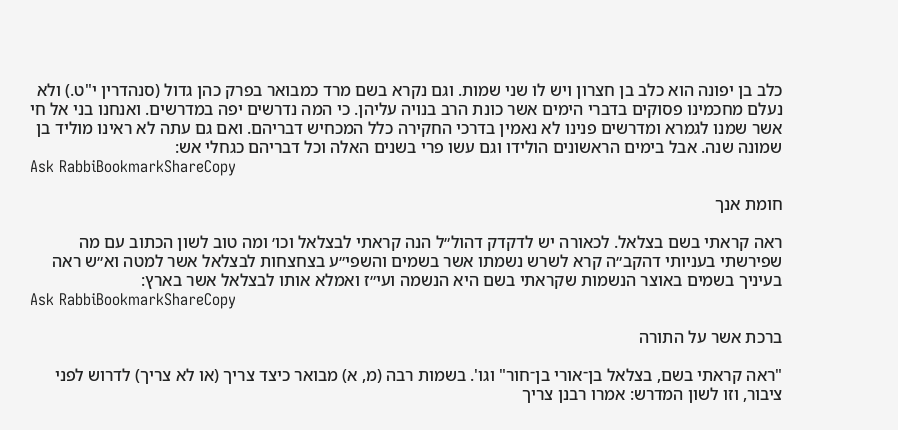כלב בן יפונה הוא כלב בן חצרון ויש לו שני שמות. וגם נקרא בשם מרד כמבואר בפרק כהן גדול (סנהדרין י"ט.) ולא נעלם מחכמינו פסוקים בדברי הימים אשר כונת הרב בנויה עליהן. כי המה נדרשים יפה במדרשים. ואנחנו בני אל חי אשר שמנו לגמרא ומדרשים פנינו לא נאמין בדרכי החקירה כלל המכחיש דבריהם. ואם גם עתה לא ראינו מוליד בן שמונה שנה. אבל בימים הראשונים הולידו וגם עשו פרי בשנים האלה וכל דבריהם כגחלי אש:
Ask RabbiBookmarkShareCopy

חומת אנך

ראה קראתי בשם בצלאל. לכאורה יש לדקדק דהול״ל הנה קראתי לבצלאל וכו׳ ומה טוב לשון הכתוב עם מה שפירשתי בעניותי דהקב״ה קרא לשרש נשמתו אשר בשמים והשפי״ע בצחצחות לבצלאל אשר למטה וא״ש ראה בעיניך בשמים באוצר הנשמות שקראתי בשם היא הנשמה ועי״ז ואמלא אותו לבצלאל אשר בארץ:
Ask RabbiBookmarkShareCopy

ברכת אשר על התורה

"ראה קראתי בשם, בצלאל בן־אורי בן־חור" וגו'. בשמות רבה (מ, א) מבואר כיצד צריך (או לא צריך) לדרוש לפני ציבור, וזו לשון המדרש: אמרו רבנן צריך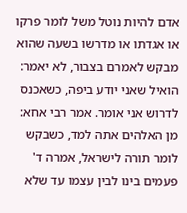אדם להיות נוטל משל לומר פרקו או אגדתו או מדרשו בשעה שהוא מבקש לאמרם בצבור, לא יאמר: הואיל שאני יודע ביפה, כשאכנס לדרוש אני אומר. אמר רבי אחא: מן האלהים אתה למד, כשבקש לומר תורה לישראל, אמרה ד' פעמים בינו לבין עצמו עד שלא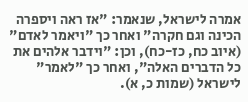אמרה לישראל, שנאמר: "אז ראה ויספרה הכינה וגם חקרה" ואחר כך "ויאמר לאדם" (איוב כח, כז-כח), וכן: "וידבר אלהים את כל הדברים האלה", ואחר כך "לאמר" לישראל (שמות כ, א).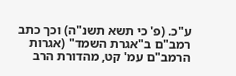ע"כ. (פ' כי תשא תשנ"ה) וכך כתב רמב"ם ב"אגרת השמד" (אגרות הרמב"ם עמ' קט, מהדורת הרב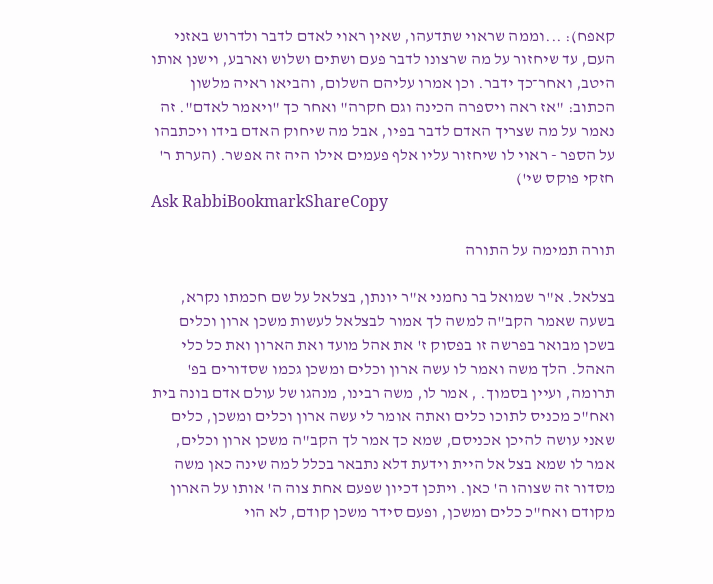קאפח): ...וממה שראוי שתדעהו, שאין ראוי לאדם לדבר ולדרוש באזני העם, עד שיחזור על מה שרצונו לדבר פעם ושתים ושלוש וארבע, וישנן אותו היטב, ואחר־כך ידבר. וכן אמרו עליהם השלום, והביאו ראיה מלשון הכתוב: "אז ראה ויספרה הכינה וגם חקרה" ואחר כך "ויאמר לאדם". זה נאמר על מה שצריך האדם לדבר בפיו, אבל מה שיחוק האדם בידו ויכתבהו על הספר - ראוי לו שיחזור עליו אלף פעמים אילו היה זה אפשר. (הערת ר' חזקי פוקס שי')
Ask RabbiBookmarkShareCopy

תורה תמימה על התורה

בצלאל. א"ר שמואל בר נחמני א"ר יונתן, בצלאל על שם חכמתו נקרא, בשעה שאמר הקב"ה למשה לך אמור לבצלאל לעשות משכן ארון וכלים בשכן מבואר בפרשה זו בפסוק ז' את אהל מועד ואת הארון ואת כל כלי האהל. הלך משה ואמר לו עשה ארון וכלים ומשכן גכמו שסדורים בפ' תרומה, ועיין בסמוך. , אמר לו, משה רבינו, מנהגו של עולם אדם בונה בית ואח"כ מכניס לתוכו כלים ואתה אומר לי עשה ארון וכלים ומשכן, כלים שאני עושה להיכן אכניסם, שמא כך אמר לך הקב"ה משכן ארון וכלים, אמר לו שמא בצל אל היית וידעת דלא נתבאר בכלל למה שינה כאן משה מסדור זה שצוהו ה' כאן. ויתכן דכיון שפעם אחת צוה ה' אותו על הארון מקודם ואח"כ כלים ומשכן, ופעם סידר משכן קודם, לא הוי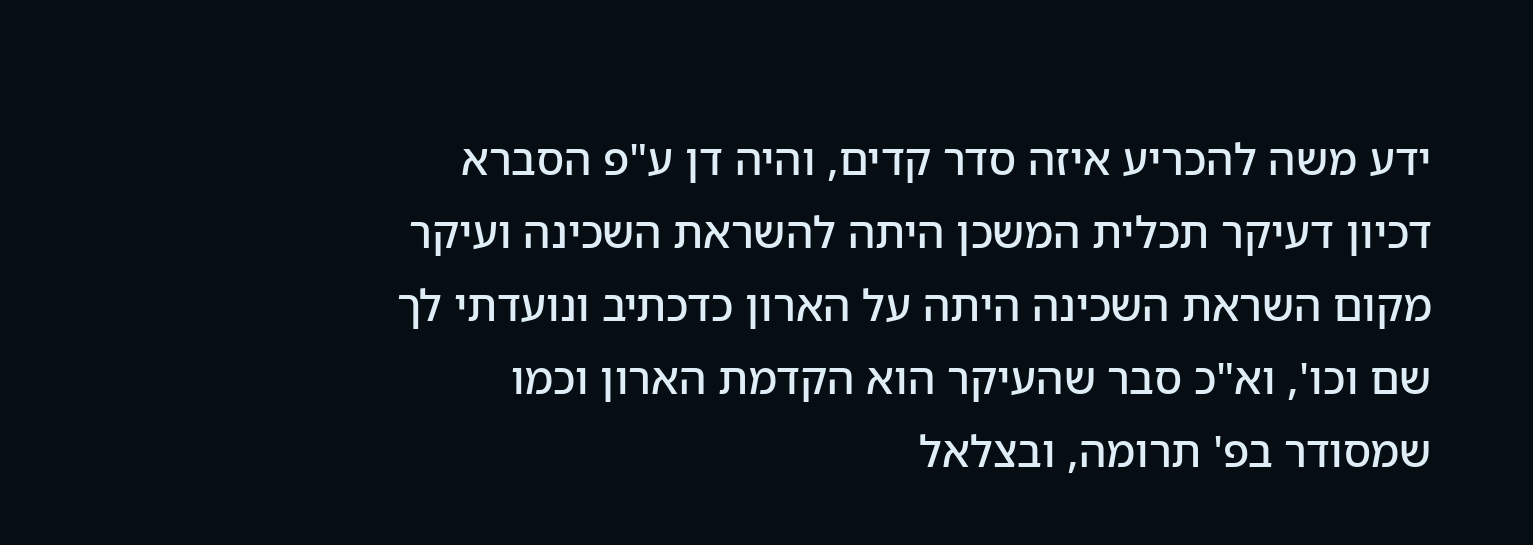ידע משה להכריע איזה סדר קדים, והיה דן ע"פ הסברא דכיון דעיקר תכלית המשכן היתה להשראת השכינה ועיקר מקום השראת השכינה היתה על הארון כדכתיב ונועדתי לך שם וכו', וא"כ סבר שהעיקר הוא הקדמת הארון וכמו שמסודר בפ' תרומה, ובצלאל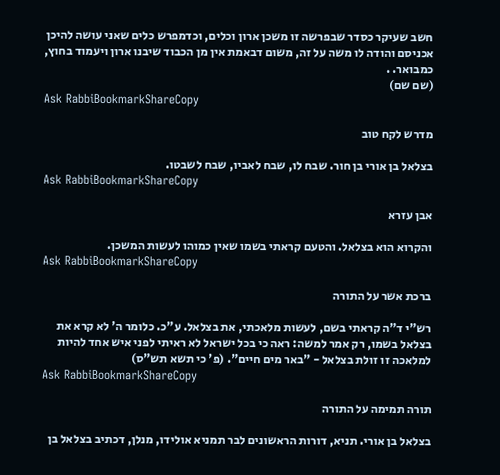חשב שעיקר כסדר שבפרשה זו משכן ארון וכלים, וכדמפרש כלים שאני עושה להיכן אכניסם והודה לו משה על זה, משום דבאמת אין מן הכבוד שיבנו ארון ויעמוד בחוץ, כמבואר. .
(שם שם)
Ask RabbiBookmarkShareCopy

מדרש לקח טוב

בצלאל בן אורי בן חור. שבח לו, שבח לאביו, שבח לשבטו.
Ask RabbiBookmarkShareCopy

אבן עזרא

והקרוא הוא בצלאל. והטעם קראתי בשמו שאין כמוהו לעשות המשכן.
Ask RabbiBookmarkShareCopy

ברכת אשר על התורה

רש"י ד"ה קראתי בשם, לעשות מלאכתי, את בצלאל. ע"כ. כלומר ה' לא קרא את בצלאל בשמו, רק אמר למשה: ראה כי בכל ישראל לא ראיתי לפני איש אחד להיות למלאכה זו זולת בצלאל - "באר מים חיים". (פ' כי תשא תש"ס)
Ask RabbiBookmarkShareCopy

תורה תמימה על התורה

בצלאל בן אורי. תניא, דורות הראשונים לבר תמניא אולידו, מנלן, דכתיב בצלאל בן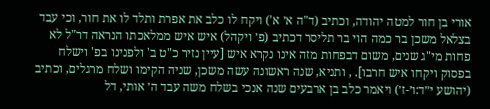אורי בן חור למטה יהודה, וכתיב (ד"ה א׳ א') ויקח לו כלב את אפרת ותלד לו את חור, וכי עבד בצלאל משכן בר כמה הוי בר תליסר דכתיב (פ׳ ויקהל) איש איש ממלאכתו הנראה דר"ל לא פחות מי"ג שנים, משום דבפחות מזה אינו נקרא איש [עיין נזיר כ"ט ב' ולפנינו בפ' וישלח בפסוק ויקחו איש חרבו]. , ותניא, שנה ראשונה עשה משכן, שניה הקימו ושלח מרגלים, וכתיב (יהושע י״ד:ו׳-ז׳) ויאמר כלב בן ארבעים שנה אנכי בשלח משה עבד ה׳ אותי, דל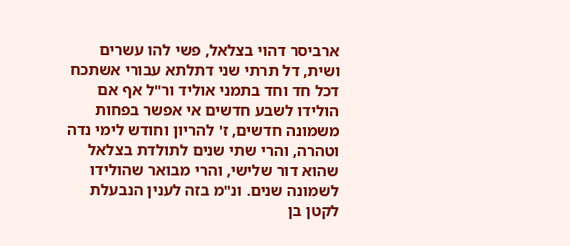ארביסר דהוי בצלאל, פשי להו עשרים ושית, דל תרתי שני דתלתא עבורי אשתכח דכל חד וחד בתמני אוליד ור"ל אף אם הולידו לשבע חדשים אי אפשר בפחות משמונה חדשים, ז' להריון וחודש לימי נדה וטהרה, והרי שתי שנים לתולדת בצלאל שהוא דור שלישי, והרי מבואר שהולידו לשמונה שנים. ונ"מ בזה לענין הנבעלת לקטן בן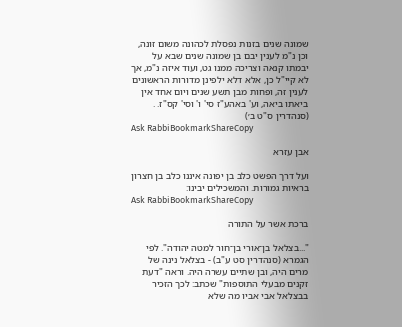שמונה שנים בזנות נפסלת לכהונה משום זונה, וכן נ"מ לענין יבם בן שמונה שנים שבא על יבמתו קנאה וצריכה ממנו גט, ועוד איזה נ"מ, אך לא קיי"ל כן, אלא דלא ילפינן מדורות הראשונים לענין זה, ופחות מבן תשע שנים ויום אחד אין ביאתו ביאה, וע' באהע"ז סי' ו' וסי' קס"ז. .
(סנהדרין ס"ט ב׳)
Ask RabbiBookmarkShareCopy

אבן עזרא

ועל דרך הפשט כלב בן יפונה איננו כלב בן חצרון בראיות גמורות. והמשכילים יבינו:
Ask RabbiBookmarkShareCopy

ברכת אשר על התורה

"...בצלאל בן־אורי בן־חור למטה יהודה". לפי הגמרא (סנהדרין סט ע"ב) - בצלאל נינה של מרים היה, ובן שתיים עשרה היה. וראה "דעת זקנים מבעלי התוספות" שכתב: לכך הזכיר בבצלאל אבי אביו מה שלא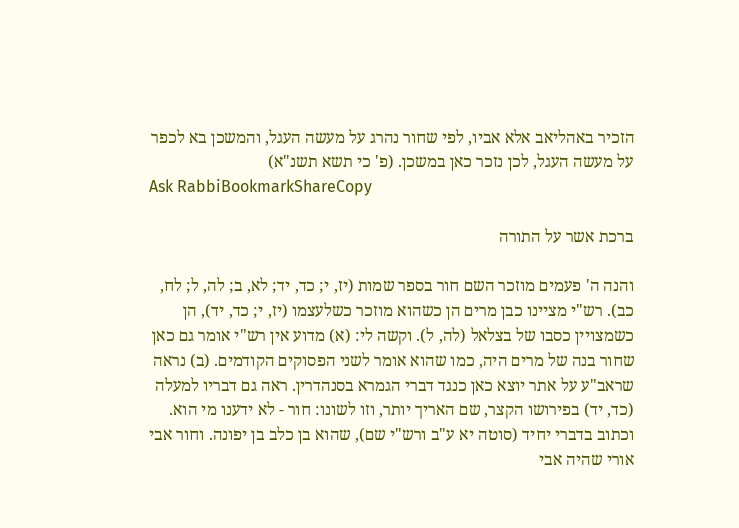הזכיר באהליאב אלא אביו, לפי שחור נהרג על מעשה העגל, והמשכן בא לכפר על מעשה העגל, לכן נזכר כאן במשכן. (פ' כי תשא תשנ"א)
Ask RabbiBookmarkShareCopy

ברכת אשר על התורה

והנה ה' פעמים מוזכר השם חור בספר שמות (יז, י; כד, יד; לא, ב; לה, ל; לח, כב). רש"י מציינו כבן מרים הן כשהוא מוזכר כשלעצמו (יז, י; כד, יד), הן כשמצויין כסבו של בצלאל (לה, ל). וקשה לי: (א) מדוע אין רש"י אומר גם כאן שחור בנה של מרים היה, כמו שהוא אומר לשני הפסוקים הקודמים. (ב) נראה שראב"ע על אתר יוצא כאן כנגד דברי הגמרא בסנהדרין. ראה גם דבריו למעלה (כד, יד) בפירושו הקצר, שם האריך יותר, וזו לשונו: חור - לא ידענו מי הוא. וכתוב בדברי יחיד (סוטה יא ע"ב ורש"י שם), שהוא בן כלב בן יפונה. וחור אבי אורי שהיה אבי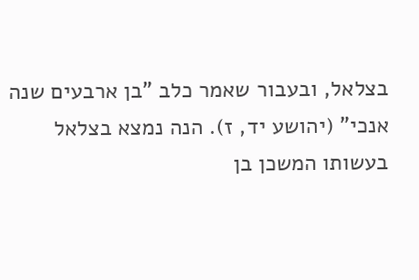בצלאל, ובעבור שאמר כלב "בן ארבעים שנה אנכי" (יהושע יד, ז). הנה נמצא בצלאל בעשותו המשכן בן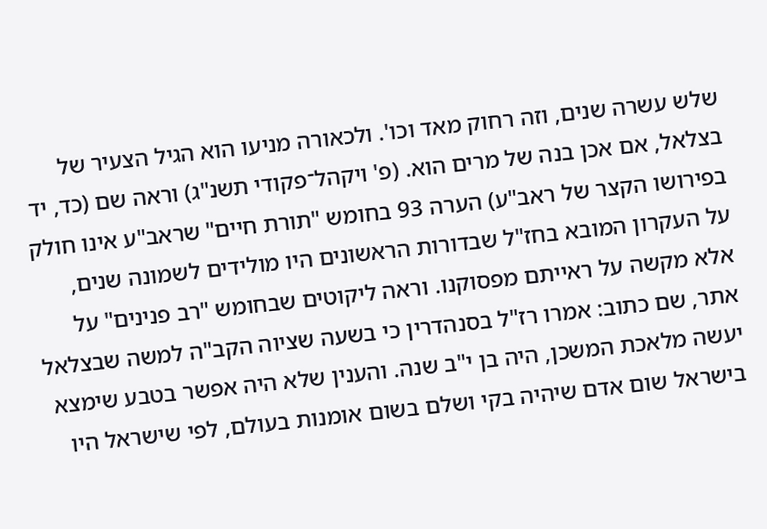שלש עשרה שנים, וזה רחוק מאד וכו'. ולכאורה מניעו הוא הגיל הצעיר של בצלאל, אם אכן בנה של מרים הוא. (פ' ויקהל־פקודי תשנ"ג) וראה שם (כד, יד בפירושו הקצר של ראב"ע) הערה 93 בחומש "תורת חיים" שראב"ע אינו חולק על העקרון המובא בחז"ל שבדורות הראשונים היו מולידים לשמונה שנים, אלא מקשה על ראייתם מפסוקנו. וראה ליקוטים שבחומש "רב פנינים" על אתר, שם כתוב: אמרו רז"ל בסנהדרין כי בשעה שציוה הקב"ה למשה שבצלאל יעשה מלאכת המשכן, היה בן י"ב שנה. והענין שלא היה אפשר בטבע שימצא בישראל שום אדם שיהיה בקי ושלם בשום אומנות בעולם, לפי שישראל היו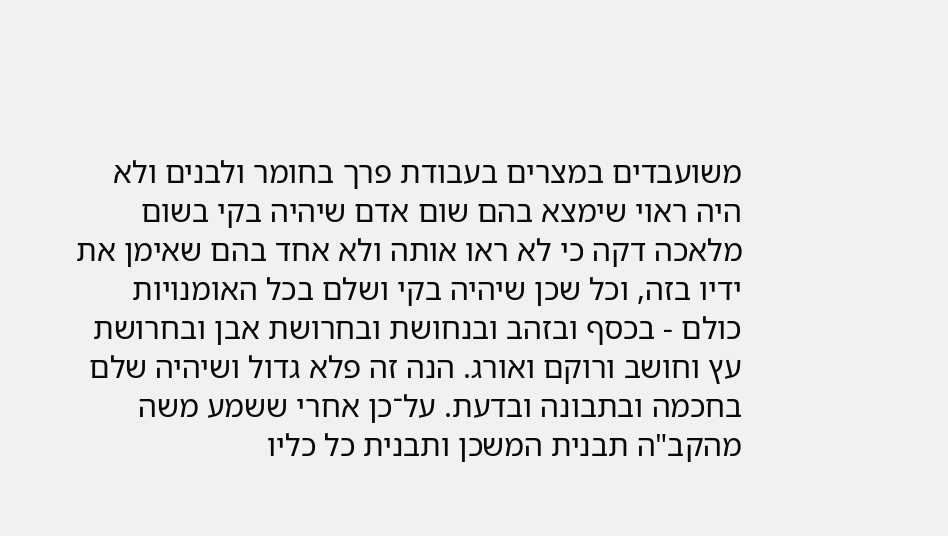משועבדים במצרים בעבודת פרך בחומר ולבנים ולא היה ראוי שימצא בהם שום אדם שיהיה בקי בשום מלאכה דקה כי לא ראו אותה ולא אחד בהם שאימן את ידיו בזה, וכל שכן שיהיה בקי ושלם בכל האומנויות כולם - בכסף ובזהב ובנחושת ובחרושת אבן ובחרושת עץ וחושב ורוקם ואורג. הנה זה פלא גדול ושיהיה שלם בחכמה ובתבונה ובדעת. על־כן אחרי ששמע משה מהקב"ה תבנית המשכן ותבנית כל כליו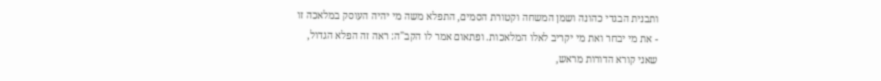ותבנית הבגדי כהונה ושמן המשחה וקטורת הסמים, התפלא משה מי יהיה העוסק במלאכה זו - את מי יבחר ואת מי יקריב לאלו המלאכות. ופתאום אמר לו הקב"ה: ראה זה הפלא הגדול, שאני קורא הדורות מראש,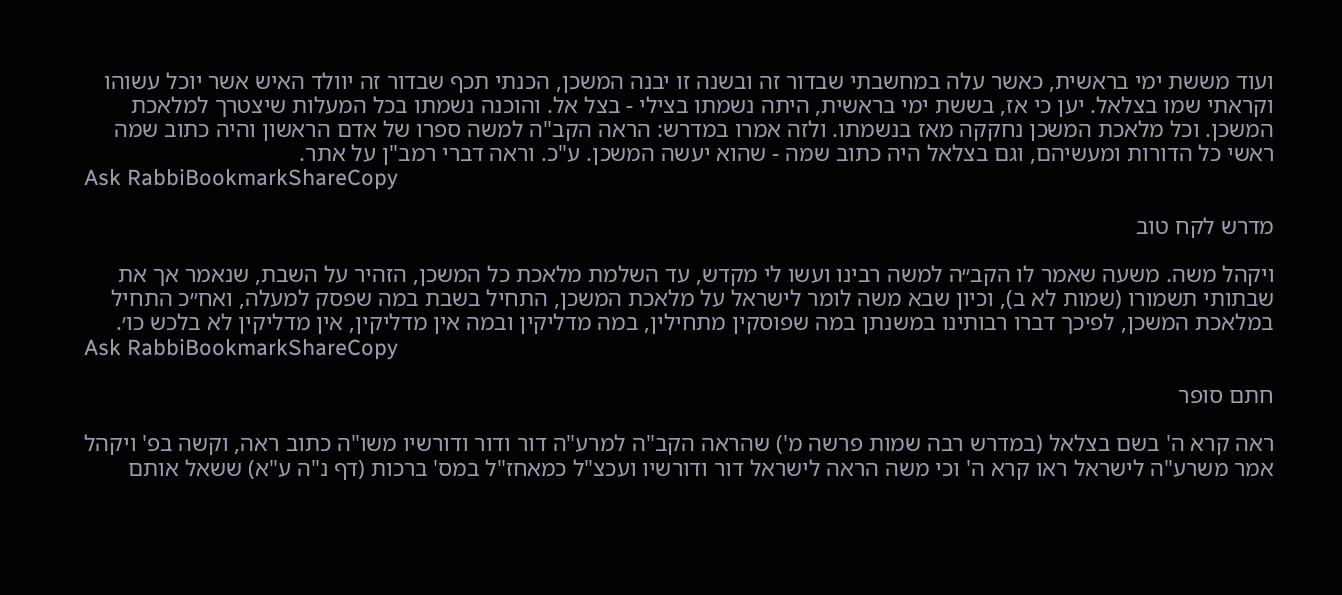ועוד מששת ימי בראשית, כאשר עלה במחשבתי שבדור זה ובשנה זו יבנה המשכן, הכנתי תכף שבדור זה יוולד האיש אשר יוכל עשוהו וקראתי שמו בצלאל. יען כי אז, בששת ימי בראשית, היתה נשמתו בצילי - בצל אל. והוכנה נשמתו בכל המעלות שיצטרך למלאכת המשכן. וכל מלאכת המשכן נחקקה מאז בנשמתו. ולזה אמרו במדרש: הראה הקב"ה למשה ספרו של אדם הראשון והיה כתוב שמה ראשי כל הדורות ומעשיהם, וגם בצלאל היה כתוב שמה - שהוא יעשה המשכן. ע"כ. וראה דברי רמב"ן על אתר.
Ask RabbiBookmarkShareCopy

מדרש לקח טוב

ויקהל משה. משעה שאמר לו הקב״ה למשה רבינו ועשו לי מקדש, עד השלמת מלאכת כל המשכן, הזהיר על השבת, שנאמר אך את שבתותי תשמורו (שמות לא ב), וכיון שבא משה לומר לישראל על מלאכת המשכן, התחיל בשבת במה שפסק למעלה, ואח״כ התחיל במלאכת המשכן, לפיכך דברו רבותינו במשנתן במה שפוסקין מתחילין, במה מדליקין ובמה אין מדליקין, אין מדליקין לא בלכש כו׳.
Ask RabbiBookmarkShareCopy

חתם סופר

ראה קרא ה' בשם בצלאל (במדרש רבה שמות פרשה מ') שהראה הקב"ה למרע"ה דור ודור ודורשיו משו"ה כתוב ראה, וקשה בפ' ויקהל אמר משרע"ה לישראל ראו קרא ה' וכי משה הראה לישראל דור ודורשיו ועכצ"ל כמאחז"ל במס' ברכות (דף נ"ה ע"א) ששאל אותם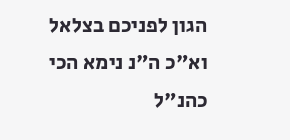הגון לפניכם בצלאל וא"כ ה"נ נימא הכי כהנ"ל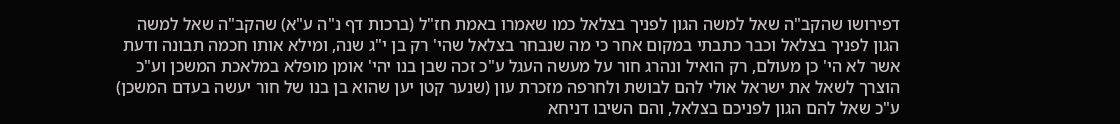דפירושו שהקב"ה שאל למשה הגון לפניך בצלאל כמו שאמרו באמת חז"ל (ברכות דף נ"ה ע"א) שהקב"ה שאל למשה הגון לפניך בצלאל וכבר כתבתי במקום אחר כי מה שנבחר בצלאל שהי' רק בן י"ג שנה, ומילא אותו חכמה תבונה ודעת אשר לא הי' כן מעולם, רק הואיל ונהרג חור על מעשה העגל ע"כ זכה שבן בנו יהי' אומן מופלא במלאכת המשכן וע"כ הוצרך לשאל את ישראל אולי להם לבושת ולחרפה מזכרת עון (שנער קטן יען שהוא בן בנו של חור יעשה בעדם המשכן) ע"כ שאל להם הגון לפניכם בצלאל, והם השיבו דניחא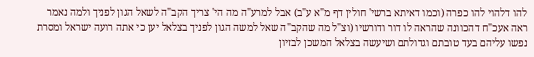להו דלהוי להו כפרה (וכמו דאיתא ברשי' חולין דף מ"א ע"ב) אבל למרע"ה מה הי' צריך הקב"ה לשאל הגון לפניך ולמה נאמר ראה אעכ"ח דהכוונה שהראה לו דור ודורשיו (וצ"ל מה שהקב"ה שאל למשה הגון לפניך בצלאל יען כי אתה רועה ישראל ומסרת נפשו עליהם בעד טובתם וגדולתם ושיעשה בצלאל המשכן לבזיון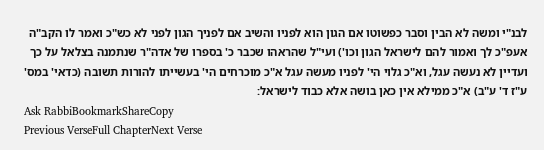לבנ"י ומשה לא הבין וסבר כפשוטו אם הגון הוא לפניו והשיב אם לפניך הגון לפני לא כש"כ ואמר לו הקב"ה אעפ"כ לך ואמור להם לישראל הגון וכו') ועי"ל שהראהו שכבר כ' בספרו של אדה"ר שנתמנה בצלאל על כך ועדיין לא נעשה עגל, וא"כ גלוי הי' לפניו מעשה עגל א"כ מוכרחים הי' בעשייתו להורות תשובה (כדאי' במס' ע"ז ד' ע"ב) א"כ ממילא אין כאן בושה אלא כבוד לישראל:
Ask RabbiBookmarkShareCopy
Previous VerseFull ChapterNext Verse